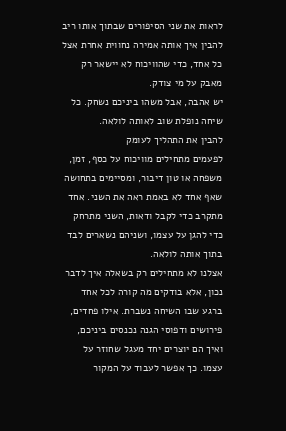לראות את שני הסיפורים שבתוך אותו ריב
להבין איך אותה אמירה נחווית אחרת אצל כל אחד, כדי שהוויכוח לא יישאר רק מאבק על מי צודק.
יש אהבה, אבל משהו ביניכם נשחק. כל שיחה נופלת שוב לאותה לולאה.
להבין את התהליך לעומק
לפעמים מתחילים מוויכוח על כסף, זמן, משפחה או טון דיבור, ומסיימים בתחושה שאף אחד לא באמת ראה את השני. אחד מתקרב כדי לקבל ודאות, השני מתרחק כדי להגן על עצמו, ושניהם נשארים לבד בתוך אותה לולאה.
אצלנו לא מתחילים רק בשאלה איך לדבר נכון, אלא בודקים מה קורה לכל אחד ברגע שבו השיחה נשברת. אילו פחדים, פירושים ודפוסי הגנה נכנסים ביניכם, ואיך הם יוצרים יחד מעגל שחוזר על עצמו. כך אפשר לעבוד על המקור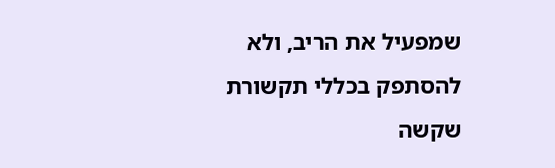שמפעיל את הריב, ולא להסתפק בכללי תקשורת שקשה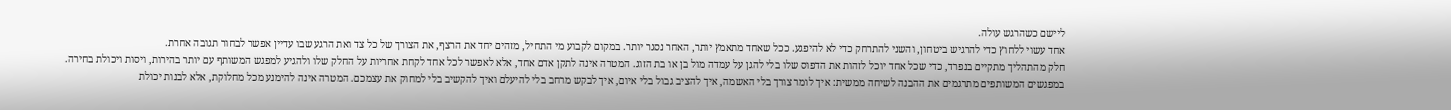ליישם כשהרגש עולה.
אחד עשוי ללחוץ כדי להרגיש ביטחון, והשני להתרחק כדי לא להיפגע. ככל שאחד מתאמץ יותר, האחר נסגר יותר. במקום לקבוע מי התחיל, מזהים יחד את הרצף, את הצורך של כל צד ואת הרגע שבו עדיין אפשר לבחור תגובה אחרת.
חלק מהתהליך מתקיים בנפרד, כדי שכל אחד יוכל לזהות את הדפוס שלו בלי להגן על עמדה מול בן או בת הזוג. המטרה אינה לתקן אדם אחד, אלא לאפשר לכל אחד לקחת אחריות על החלק שלו ולהגיע למפגש המשותף עם יותר בהירות, ויסות ויכולת בחירה.
במפגשים המשותפים מתרגמים את ההבנה לשיחה ממשית: איך לומר צורך בלי האשמה, איך להציב גבול בלי איום, איך לבקש מרחב בלי להיעלם ואיך להקשיב בלי למחוק את עצמכם. המטרה אינה להימנע מכל מחלוקת, אלא לבנות יכולת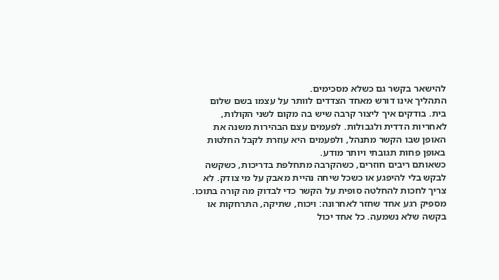להישאר בקשר גם כשלא מסכימים.
התהליך אינו דורש מאחד הצדדים לוותר על עצמו בשם שלום בית. בודקים איך ליצור קרבה שיש בה מקום לשני הקולות, לאחריות הדדית ולגבולות. לפעמים עצם הבהירות משנה את האופן שבו הקשר מתנהל, ולפעמים היא עוזרת לקבל החלטות באופן פחות תגובתי ויותר מודע.
כשאותם ריבים חוזרים, כשהקרבה מתחלפת בדריכות, כשקשה לבקש בלי להיפגע או כשכל שיחה נהיית מאבק על מי צודק. לא צריך לחכות להחלטה סופית על הקשר כדי לבדוק מה קורה בתוכו.
מספיק רגע אחד שחזר לאחרונה: ויכוח, שתיקה, התרחקות או בקשה שלא נשמעה. כל אחד יכול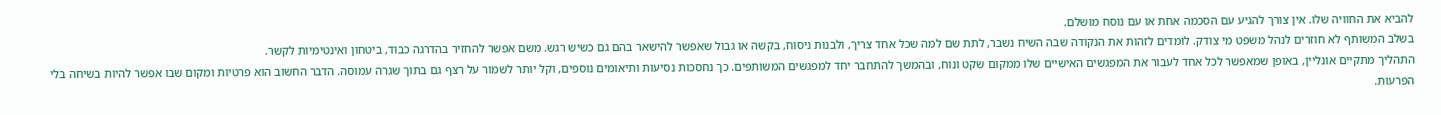להביא את החוויה שלו. אין צורך להגיע עם הסכמה אחת או עם נוסח מושלם.
בשלב המשותף לא חוזרים לנהל משפט מי צודק. לומדים לזהות את הנקודה שבה השיח נשבר, לתת שם למה שכל אחד צריך, ולבנות ניסוח, בקשה או גבול שאפשר להישאר בהם גם כשיש רגש. משם אפשר להחזיר בהדרגה כבוד, ביטחון ואינטימיות לקשר.
התהליך מתקיים אונליין, באופן שמאפשר לכל אחד לעבור את המפגשים האישיים שלו ממקום שקט ונוח, ובהמשך להתחבר יחד למפגשים המשותפים. כך נחסכות נסיעות ותיאומים נוספים, וקל יותר לשמור על רצף גם בתוך שגרה עמוסה. הדבר החשוב הוא פרטיות ומקום שבו אפשר להיות בשיחה בלי הפרעות.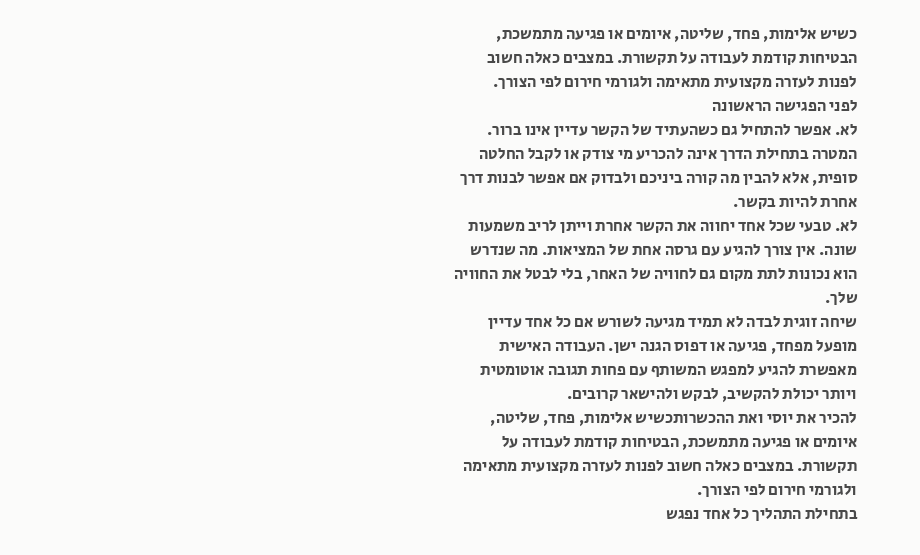כשיש אלימות, פחד, שליטה, איומים או פגיעה מתמשכת, הבטיחות קודמת לעבודה על תקשורת. במצבים כאלה חשוב לפנות לעזרה מקצועית מתאימה ולגורמי חירום לפי הצורך.
לפני הפגישה הראשונה
לא. אפשר להתחיל גם כשהעתיד של הקשר עדיין אינו ברור. המטרה בתחילת הדרך אינה להכריע מי צודק או לקבל החלטה סופית, אלא להבין מה קורה ביניכם ולבדוק אם אפשר לבנות דרך אחרת להיות בקשר.
לא. טבעי שכל אחד יחווה את הקשר אחרת וייתן לריב משמעות שונה. אין צורך להגיע עם גרסה אחת של המציאות. מה שנדרש הוא נכונות לתת מקום גם לחוויה של האחר, בלי לבטל את החוויה שלך.
שיחה זוגית לבדה לא תמיד מגיעה לשורש אם כל אחד עדיין מופעל מפחד, פגיעה או דפוס הגנה ישן. העבודה האישית מאפשרת להגיע למפגש המשותף עם פחות תגובה אוטומטית ויותר יכולת להקשיב, לבקש ולהישאר קרובים.
להכיר את יוסי ואת ההכשרותכשיש אלימות, פחד, שליטה, איומים או פגיעה מתמשכת, הבטיחות קודמת לעבודה על תקשורת. במצבים כאלה חשוב לפנות לעזרה מקצועית מתאימה ולגורמי חירום לפי הצורך.
בתחילת התהליך כל אחד נפגש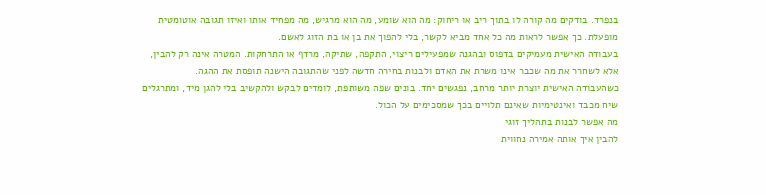בנפרד. בודקים מה קורה לו בתוך ריב או ריחוק: מה הוא שומע, מה הוא מרגיש, מה מפחיד אותו ואיזו תגובה אוטומטית מופעלת. כך אפשר לראות מה כל אחד מביא לקשר, בלי להפוך את בן או בת הזוג לאשם.
בעבודה האישית מעמיקים בדפוס ובהגנה שמפעילים ריצוי, התקפה, שתיקה, מרדף או התרחקות. המטרה אינה רק להבין, אלא לשחרר את מה שכבר אינו משרת את האדם ולבנות בחירה חדשה לפני שהתגובה הישנה תופסת את ההגה.
כשהעבודה האישית יוצרת יותר מרחב, נפגשים יחד. בונים שפה משותפת, לומדים לבקש ולהקשיב בלי להגן מיד, ומתרגלים שיח מכבד ואינטימיות שאינם תלויים בכך שמסכימים על הכול.
מה אפשר לבנות בתהליך זוגי
להבין איך אותה אמירה נחווית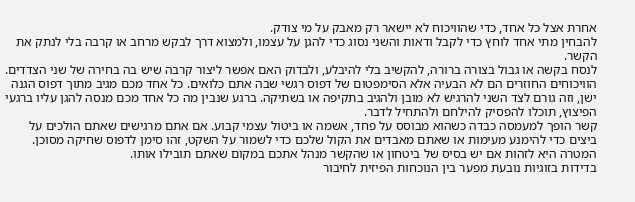אחרת אצל כל אחד, כדי שהוויכוח לא יישאר רק מאבק על מי צודק.
להבחין מתי אחד לוחץ כדי לקבל ודאות והשני נסוג כדי להגן על עצמו, ולמצוא דרך לבקש מרחב או קרבה בלי לנתק את הקשר.
לנסח בקשה או גבול בצורה ברורה, להקשיב בלי להיבלע, ולבדוק האם אפשר ליצור קרבה שיש בה בחירה של שני הצדדים.
הוויכוחים החוזרים הם לא הבעיה אלא הסימפטום של דפוס רגשי שבה אתם כלואים. כל אחד מכם מגיב מתוך דפוס הגנה ישן, וזה גורם לצד השני להרגיש לא מובן ולהגיב בתקיפה או בשתיקה. ברגע שנבין מה כל אחד מכם מנסה להגן עליו ברגעי הפיצוץ, תוכלו להפסיק להילחם ולהתחיל לדבר.
קשר הופך למעמסה כבדה כשהוא מבוסס על פחד, אשמה או ביטול עצמי קבוע. אם אתם מרגישים שאתם הולכים על ביצים כדי להימנע מעימות או שאתם מאבדים את הקול שלכם כדי לשמור על השקט, זהו סימן לדפוס שחיקה מסוכן. המטרה היא לזהות אם יש בסיס של ביטחון או שהקשר מנהל אתכם במקום שאתם תובילו אותו.
בדידות בזוגיות נובעת מפער בין הנוכחות הפיזית לחיבור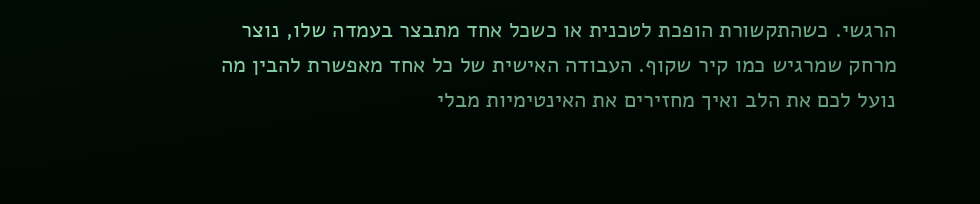הרגשי. כשהתקשורת הופכת לטכנית או כשכל אחד מתבצר בעמדה שלו, נוצר מרחק שמרגיש כמו קיר שקוף. העבודה האישית של כל אחד מאפשרת להבין מה נועל לכם את הלב ואיך מחזירים את האינטימיות מבלי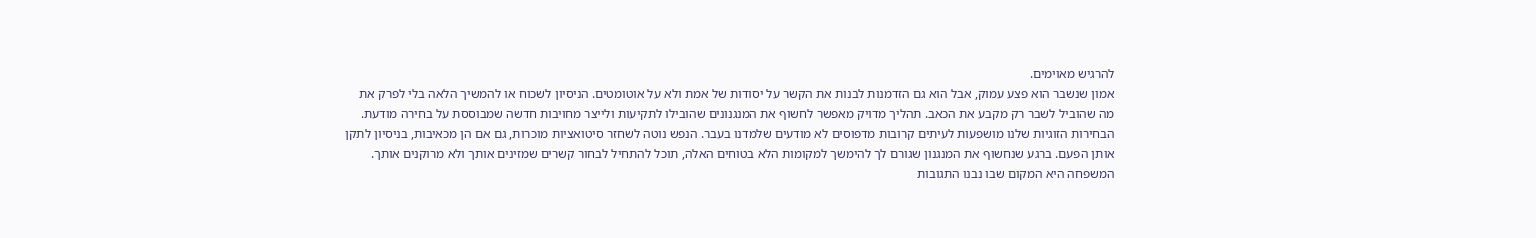להרגיש מאוימים.
אמון שנשבר הוא פצע עמוק, אבל הוא גם הזדמנות לבנות את הקשר על יסודות של אמת ולא על אוטומטים. הניסיון לשכוח או להמשיך הלאה בלי לפרק את מה שהוביל לשבר רק מקבע את הכאב. תהליך מדויק מאפשר לחשוף את המנגנונים שהובילו לתקיעות ולייצר מחויבות חדשה שמבוססת על בחירה מודעת.
הבחירות הזוגיות שלנו מושפעות לעיתים קרובות מדפוסים לא מודעים שלמדנו בעבר. הנפש נוטה לשחזר סיטואציות מוכרות, גם אם הן מכאיבות, בניסיון לתקן אותן הפעם. ברגע שנחשוף את המנגנון שגורם לך להימשך למקומות הלא בטוחים האלה, תוכל להתחיל לבחור קשרים שמזינים אותך ולא מרוקנים אותך.
המשפחה היא המקום שבו נבנו התגובות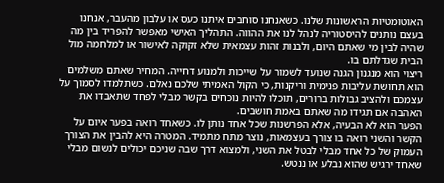האוטומטיות הראשונות שלנו. כשאנחנו סוחבים איתנו כעס או עלבון מהעבר, אנחנו בעצם נותנים להיסטוריה לנהל לנו את ההווה. התהליך האישי מאפשר להפריד בין מה שהיה לבין מי שאתם היום, ולבנות זהות עצמאית שלא זקוקה לאישור או למלחמה מול הבית שגדלתם בו.
ריצוי הוא מנגנון הגנה שנועד לשמור על שייכות ולמנוע דחייה. המחיר שאתם משלמים הוא תחושת עליבות פנימית וריקנות, כי הקול האמיתי שלכם נאלם. כשתלמדו לסמוך על עצמכם ולהציב גבולות ברורים, תוכלו להיות נוכחים בקשר מבלי לפחד שתאבדו את האהבה אם תגידו מה שאתם באמת חושבים.
הפער הוא לא הבעיה, אלא הפרשנות שכל אחד נותן לו. כשאחד רואה בפער איום על הקשר והשני רואה בו צורך בעצמאות, נוצר מתח מתמיד. המטרה היא להבין את הצורך העמוק של כל אחד מבלי לבטל את השני, ולמצוא דרך שבה שניכם יכולים לנשום מבלי שאחד ירגיש שהוא נבלע או ננטש.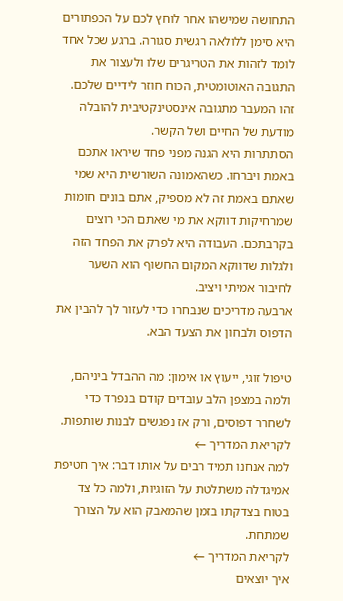התחושה שמישהו אחר לוחץ לכם על הכפתורים היא סימן ללולאה רגשית סגורה. ברגע שכל אחד לומד לזהות את הטריגרים שלו ולעצור את התגובה האוטומטית, הכוח חוזר לידיים שלכם. זהו המעבר מתגובה אינסטינקטיבית להובלה מודעת של החיים ושל הקשר.
הסתתרות היא הגנה מפני פחד שיראו אתכם באמת ויברחו. כשהאמונה השורשית היא שמי שאתם באמת זה לא מספיק, אתם בונים חומות שמרחיקות דווקא את מי שאתם הכי רוצים בקרבתכם. העבודה היא לפרק את הפחד הזה ולגלות שדווקא המקום החשוף הוא השער לחיבור אמיתי ויציב.
ארבעה מדריכים שנבחרו כדי לעזור לך להבין את הדפוס ולבחון את הצעד הבא.

טיפול זוגי, ייעוץ או אימון: מה ההבדל ביניהם, ולמה במצפן הלב עובדים קודם בנפרד כדי לשחרר דפוסים, ורק אז נפגשים לבנות שותפות.
לקריאת המדריך ←
למה אנחנו תמיד רבים על אותו דבר: איך חטיפת אמיגדלה משתלטת על הזוגיות, ולמה כל צד בטוח בצדקתו בזמן שהמאבק הוא על הצורך שמתחת.
לקריאת המדריך ←
איך יוצאים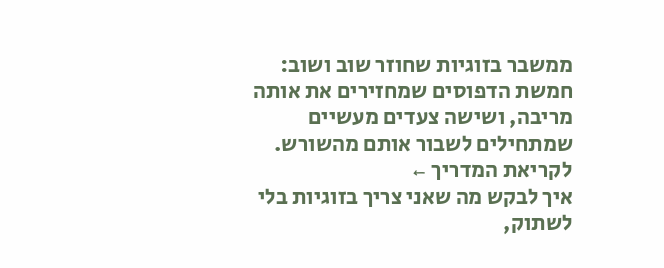ממשבר בזוגיות שחוזר שוב ושוב: חמשת הדפוסים שמחזירים את אותה מריבה, ושישה צעדים מעשיים שמתחילים לשבור אותם מהשורש.
לקריאת המדריך ←
איך לבקש מה שאני צריך בזוגיות בלי לשתוק,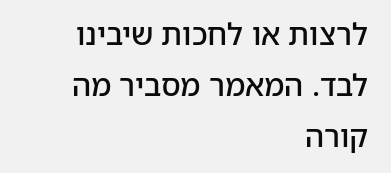לרצות או לחכות שיבינו לבד. המאמר מסביר מה קורה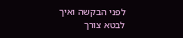לפני הבקשה ואיך לבטא צורך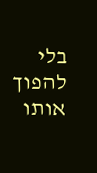בלי להפוך אותו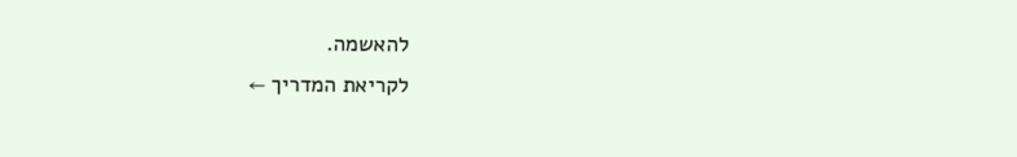להאשמה.
לקריאת המדריך ←